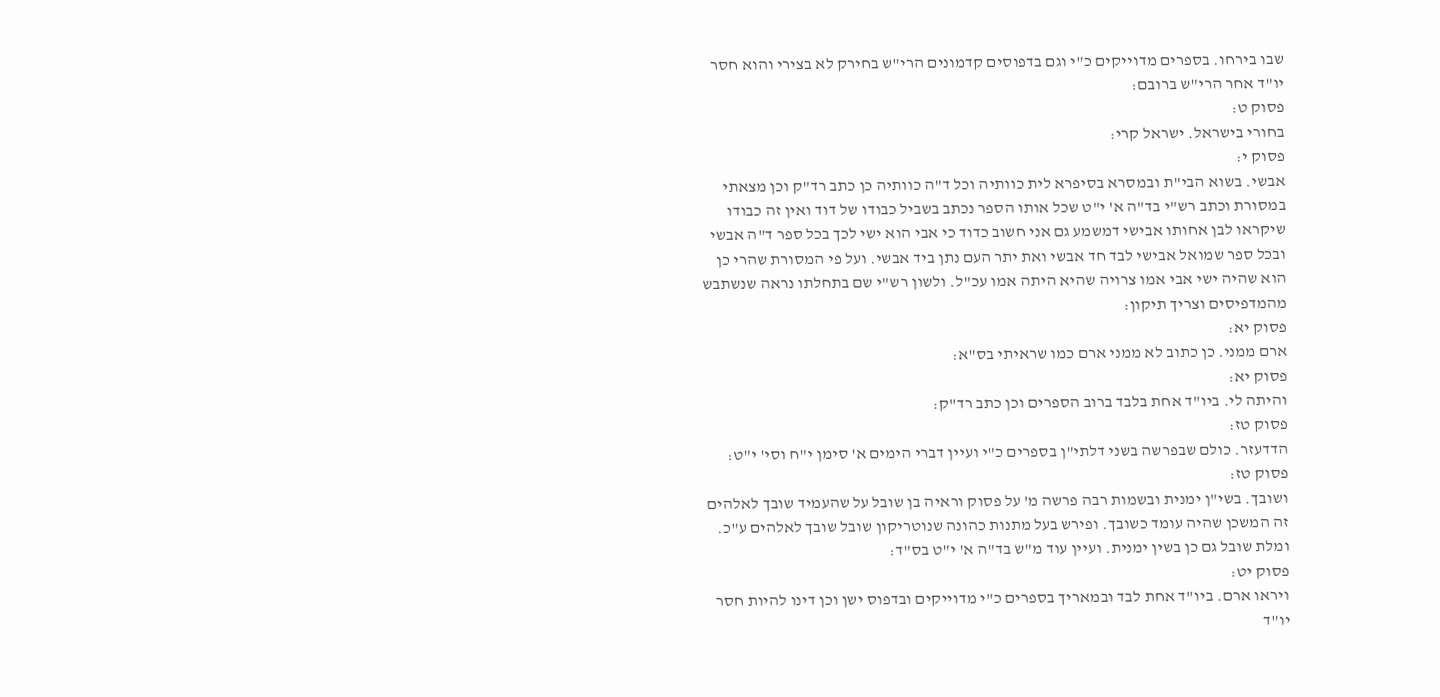שבו בירחו. בספרים מדוייקים כ"י וגם בדפוסים קדמונים הרי"ש בחירק לא בצירי והוא חסר יו"ד אחר הרי"ש ברובם:
פסוק ט:
בחורי בישראל. ישראל קרי:
פסוק י:
אבשי. בשוא הבי"ת ובמסרא בסיפרא לית כוותיה וכל ד"ה כוותיה כן כתב רד"ק וכן מצאתי במסורת וכתב רש"י בד"ה א' י"ט שכל אותו הספר נכתב בשביל כבודו של דוד ואין זה כבודו שיקראו לבן אחותו אבישי דמשמע גם אני חשוב כדוד כי אבי הוא ישי לכך בכל ספר ד"ה אבשי ובכל ספר שמואל אבישי לבד חד אבשי ואת יתר העם נתן ביד אבשי. ועל פי המסורת שהרי כן הוא שהיה ישי אבי אמו צרויה שהיא היתה אמו עכ"ל. ולשון רש"י שם בתחלתו נראה שנשתבש מהמדפיסים וצריך תיקון:
פסוק יא:
ארם ממני. כן כתוב לא ממני ארם כמו שראיתי בס"א:
פסוק יא:
והיתה לי. ביו"ד אחת בלבד ברוב הספרים וכן כתב רד"ק:
פסוק טז:
הדדעזר. כולם שבפרשה בשני דלתי"ן בספרים כ"י ועיין דברי הימים א' סימן י"ח וסי' י"ט:
פסוק טז:
ושובך. בשי"ן ימנית ובשמות רבה פרשה מ' על פסוק וראיה בן שובל על שהעמיד שובך לאלהים זה המשכן שהיה עומד כשובך. ופירש בעל מתנות כהונה שנוטריקון שובל שובך לאלהים ע"כ. ומלת שובל גם כן בשין ימנית. ועיין עוד מ"ש בד"ה א' י"ט בס"ד:
פסוק יט:
ויראו ארם. ביו"ד אחת לבד ובמאריך בספרים כ"י מדוייקים ובדפוס ישן וכן דינו להיות חסר יו"ד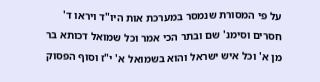על פי המסורת שנמסר במערכת אות היו"ד ויראו ד' חסרים וסימנ' שם ובתר הכי אמר וכל שמואל דכותא בר מן א' וכל איש ישראל והוא בשמואל א' י"ז וסוף הפסוק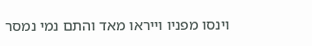וינסו מפניו וייראו מאד והתם נמי נמסר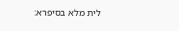לית מלא בסיפרא: